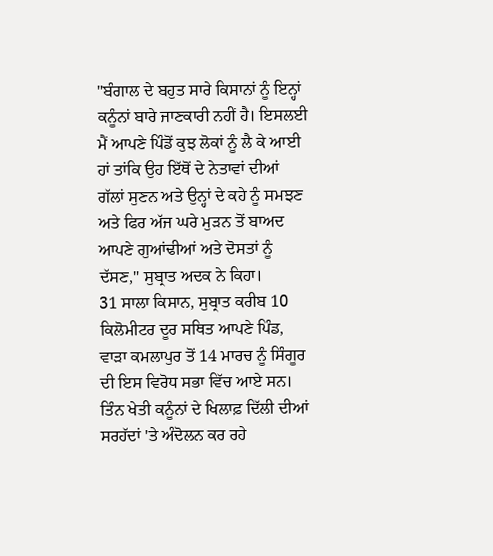"ਬੰਗਾਲ ਦੇ ਬਹੁਤ ਸਾਰੇ ਕਿਸਾਨਾਂ ਨੂੰ ਇਨ੍ਹਾਂ ਕਨੂੰਨਾਂ ਬਾਰੇ ਜਾਣਕਾਰੀ ਨਹੀਂ ਹੈ। ਇਸਲਈ ਮੈਂ ਆਪਣੇ ਪਿੰਡੋਂ ਕੁਝ ਲੋਕਾਂ ਨੂੰ ਲੈ ਕੇ ਆਈ ਹਾਂ ਤਾਂਕਿ ਉਹ ਇੱਥੋਂ ਦੇ ਨੇਤਾਵਾਂ ਦੀਆਂ ਗੱਲਾਂ ਸੁਣਨ ਅਤੇ ਉਨ੍ਹਾਂ ਦੇ ਕਹੇ ਨੂੰ ਸਮਝਣ ਅਤੇ ਫਿਰ ਅੱਜ ਘਰੇ ਮੁੜਨ ਤੋਂ ਬਾਅਦ ਆਪਣੇ ਗੁਆਂਢੀਆਂ ਅਤੇ ਦੋਸਤਾਂ ਨੂੰ ਦੱਸਣ," ਸੁਬ੍ਰਾਤ ਅਦਕ ਨੇ ਕਿਹਾ।
31 ਸਾਲਾ ਕਿਸਾਨ, ਸੁਬ੍ਰਾਤ ਕਰੀਬ 10 ਕਿਲੋਮੀਟਰ ਦੂਰ ਸਥਿਤ ਆਪਣੇ ਪਿੰਡ, ਵਾੜਾ ਕਮਲਾਪੁਰ ਤੋਂ 14 ਮਾਰਚ ਨੂੰ ਸਿੰਗੂਰ ਦੀ ਇਸ ਵਿਰੋਧ ਸਭਾ ਵਿੱਚ ਆਏ ਸਨ। ਤਿੰਨ ਖੇਤੀ ਕਨੂੰਨਾਂ ਦੇ ਖਿਲਾਫ਼ ਦਿੱਲੀ ਦੀਆਂ ਸਰਹੱਦਾਂ 'ਤੇ ਅੰਦੋਲਨ ਕਰ ਰਹੇ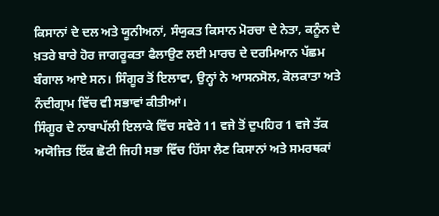ਕਿਸਾਨਾਂ ਦੇ ਦਲ ਅਤੇ ਯੂਨੀਅਨਾਂ, ਸੰਯੁਕਤ ਕਿਸਾਨ ਮੋਰਚਾ ਦੇ ਨੇਤਾ, ਕਨੂੰਨ ਦੇ ਖ਼ਤਰੇ ਬਾਰੇ ਹੋਰ ਜਾਗਰੂਕਤਾ ਫੈਲਾਉਣ ਲਈ ਮਾਰਚ ਦੇ ਦਰਮਿਆਨ ਪੱਛਮ ਬੰਗਾਲ ਆਏ ਸਨ। ਸਿੰਗੂਰ ਤੋਂ ਇਲਾਵਾ, ਉਨ੍ਹਾਂ ਨੇ ਆਸਨਸੋਲ, ਕੋਲਕਾਤਾ ਅਤੇ ਨੰਦੀਗ੍ਰਾਮ ਵਿੱਚ ਵੀ ਸਭਾਵਾਂ ਕੀਤੀਆਂ।
ਸਿੰਗੂਰ ਦੇ ਨਾਬਾਪੱਲੀ ਇਲਾਕੇ ਵਿੱਚ ਸਵੇਰੇ 11 ਵਜੇ ਤੋਂ ਦੁਪਹਿਰ 1 ਵਜੇ ਤੱਕ ਅਯੋਜਿਤ ਇੱਕ ਛੋਟੀ ਜਿਹੀ ਸਭਾ ਵਿੱਚ ਹਿੱਸਾ ਲੈਣ ਕਿਸਾਨਾਂ ਅਤੇ ਸਮਰਥਕਾਂ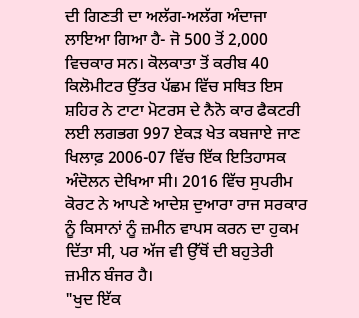ਦੀ ਗਿਣਤੀ ਦਾ ਅਲੱਗ-ਅਲੱਗ ਅੰਦਾਜਾ ਲਾਇਆ ਗਿਆ ਹੈ- ਜੋ 500 ਤੋਂ 2,000 ਵਿਚਕਾਰ ਸਨ। ਕੋਲਕਾਤਾ ਤੋਂ ਕਰੀਬ 40 ਕਿਲੋਮੀਟਰ ਉੱਤਰ ਪੱਛਮ ਵਿੱਚ ਸਥਿਤ ਇਸ ਸ਼ਹਿਰ ਨੇ ਟਾਟਾ ਮੋਟਰਸ ਦੇ ਨੈਨੋ ਕਾਰ ਫੈਕਟਰੀ ਲਈ ਲਗਭਗ 997 ਏਕੜ ਖੇਤ ਕਬਜਾਏ ਜਾਣ ਖਿਲਾਫ਼ 2006-07 ਵਿੱਚ ਇੱਕ ਇਤਿਹਾਸਕ ਅੰਦੋਲਨ ਦੇਖਿਆ ਸੀ। 2016 ਵਿੱਚ ਸੁਪਰੀਮ ਕੋਰਟ ਨੇ ਆਪਣੇ ਆਦੇਸ਼ ਦੁਆਰਾ ਰਾਜ ਸਰਕਾਰ ਨੂੰ ਕਿਸਾਨਾਂ ਨੂੰ ਜ਼ਮੀਨ ਵਾਪਸ ਕਰਨ ਦਾ ਹੁਕਮ ਦਿੱਤਾ ਸੀ, ਪਰ ਅੱਜ ਵੀ ਉੱਥੋਂ ਦੀ ਬਹੁਤੇਰੀ ਜ਼ਮੀਨ ਬੰਜਰ ਹੈ।
"ਖੁਦ ਇੱਕ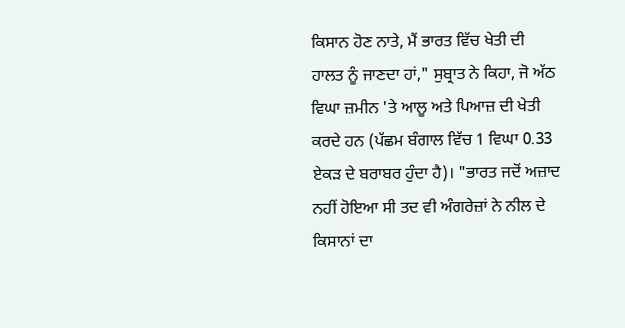ਕਿਸਾਨ ਹੋਣ ਨਾਤੇ, ਮੈਂ ਭਾਰਤ ਵਿੱਚ ਖੇਤੀ ਦੀ ਹਾਲਤ ਨੂੰ ਜਾਣਦਾ ਹਾਂ," ਸੁਬ੍ਰਾਤ ਨੇ ਕਿਹਾ, ਜੋ ਅੱਠ ਵਿਘਾ ਜ਼ਮੀਨ 'ਤੇ ਆਲੂ ਅਤੇ ਪਿਆਜ਼ ਦੀ ਖੇਤੀ ਕਰਦੇ ਹਨ (ਪੱਛਮ ਬੰਗਾਲ ਵਿੱਚ 1 ਵਿਘਾ 0.33 ਏਕੜ ਦੇ ਬਰਾਬਰ ਹੁੰਦਾ ਹੈ)। "ਭਾਰਤ ਜਦੋਂ ਅਜ਼ਾਦ ਨਹੀਂ ਹੋਇਆ ਸੀ ਤਦ ਵੀ ਅੰਗਰੇਜ਼ਾਂ ਨੇ ਨੀਲ ਦੇ ਕਿਸਾਨਾਂ ਦਾ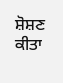ਸ਼ੋਸ਼ਣ ਕੀਤਾ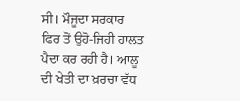ਸੀ। ਮੌਜੂਦਾ ਸਰਕਾਰ ਫਿਰ ਤੋਂ ਉਹੋ-ਜਿਹੀ ਹਾਲਤ ਪੈਦਾ ਕਰ ਰਹੀ ਹੈ। ਆਲੂ ਦੀ ਖੇਤੀ ਦਾ ਖ਼ਰਚਾ ਵੱਧ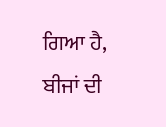ਗਿਆ ਹੈ, ਬੀਜਾਂ ਦੀ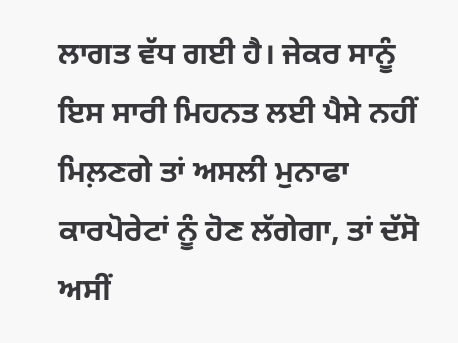ਲਾਗਤ ਵੱਧ ਗਈ ਹੈ। ਜੇਕਰ ਸਾਨੂੰ ਇਸ ਸਾਰੀ ਮਿਹਨਤ ਲਈ ਪੈਸੇ ਨਹੀਂ ਮਿਲ਼ਣਗੇ ਤਾਂ ਅਸਲੀ ਮੁਨਾਫਾ ਕਾਰਪੋਰੇਟਾਂ ਨੂੰ ਹੋਣ ਲੱਗੇਗਾ, ਤਾਂ ਦੱਸੋ ਅਸੀਂ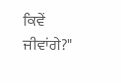ਕਿਵੇਂ ਜੀਵਾਂਗੇ?"